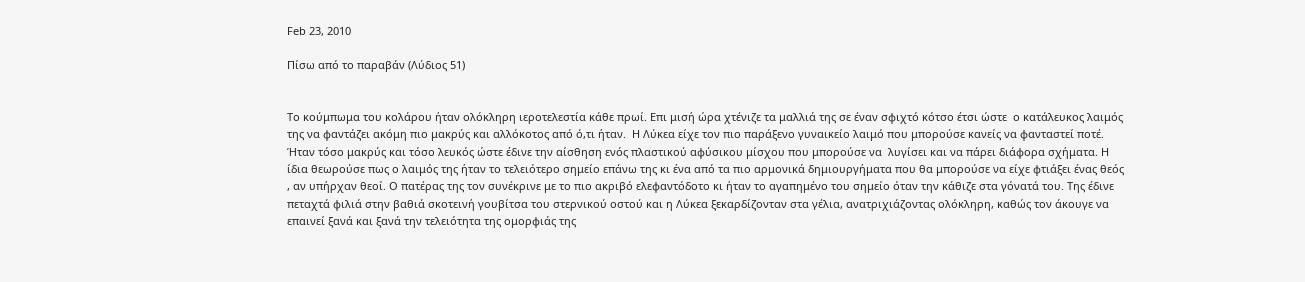Feb 23, 2010

Πίσω από το παραβάν (Λύδιος 51)


Το κούμπωμα του κολάρου ήταν ολόκληρη ιεροτελεστία κάθε πρωί. Επι μισή ώρα χτένιζε τα μαλλιά της σε έναν σφιχτό κότσο έτσι ώστε  ο κατάλευκος λαιμός της να φαντάζει ακόμη πιο μακρύς και αλλόκοτος από ό,τι ήταν.  Η Λύκεα είχε τον πιο παράξενο γυναικείο λαιμό που μπορούσε κανείς να φανταστεί ποτέ. Ήταν τόσο μακρύς και τόσο λευκός ώστε έδινε την αίσθηση ενός πλαστικού αφύσικου μίσχου που μπορούσε να  λυγίσει και να πάρει διάφορα σχήματα. Η ίδια θεωρούσε πως ο λαιμός της ήταν το τελειότερο σημείο επάνω της κι ένα από τα πιο αρμονικά δημιουργήματα που θα μπορούσε να είχε φτιάξει ένας θεός , αν υπήρχαν θεοί. Ο πατέρας της τον συνέκρινε με το πιο ακριβό ελεφαντόδοτο κι ήταν το αγαπημένο του σημείο όταν την κάθιζε στα γόνατά του. Της έδινε πεταχτά φιλιά στην βαθιά σκοτεινή γουβίτσα του στερνικού οστού και η Λύκεα ξεκαρδίζονταν στα γέλια, ανατριχιάζοντας ολόκληρη, καθώς τον άκουγε να επαινεί ξανά και ξανά την τελειότητα της ομορφιάς της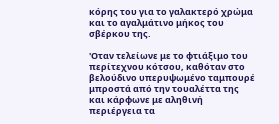κόρης του για το γαλακτερό χρώμα και το αγαλμάτινο μήκος του σβέρκου της.

'Οταν τελείωνε με το φτιάξιμο του περίτεχνου κότσου, καθόταν στο βελούδινο υπερυψωμένο ταμπουρέ μπροστά από την τουαλέττα της και κάρφωνε με αληθινή περιέργεια τα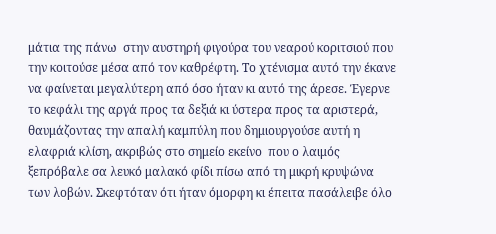μάτια της πάνω  στην αυστηρή φιγούρα του νεαρού κοριτσιού που την κοιτούσε μέσα από τον καθρέφτη. Το χτένισμα αυτό την έκανε να φαίνεται μεγαλύτερη από όσο ήταν κι αυτό της άρεσε. Έγερνε το κεφάλι της αργά προς τα δεξιά κι ύστερα προς τα αριστερά, θαυμάζοντας την απαλή καμπύλη που δημιουργούσε αυτή η ελαφριά κλίση, ακριβώς στο σημείο εκείνο  που ο λαιμός ξεπρόβαλε σα λευκό μαλακό φίδι πίσω από τη μικρή κρυψώνα των λοβών. Σκεφτόταν ότι ήταν όμορφη κι έπειτα πασάλειβε όλο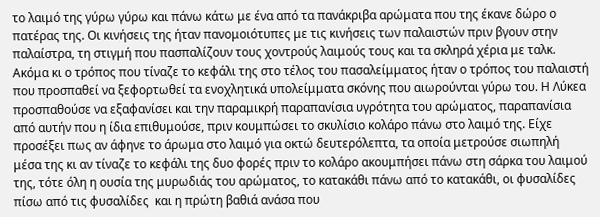το λαιμό της γύρω γύρω και πάνω κάτω με ένα από τα πανάκριβα αρώματα που της έκανε δώρο ο πατέρας της. Οι κινήσεις της ήταν πανομοιότυπες με τις κινήσεις των παλαιστών πριν βγουν στην παλαίστρα, τη στιγμή που πασπαλίζουν τους χοντρούς λαιμούς τους και τα σκληρά χέρια με ταλκ. Ακόμα κι ο τρόπος που τίναζε το κεφάλι της στο τέλος του πασαλείμματος ήταν ο τρόπος του παλαιστή που προσπαθεί να ξεφορτωθεί τα ενοχλητικά υπολείμματα σκόνης που αιωρούνται γύρω του. Η Λύκεα προσπαθούσε να εξαφανίσει και την παραμικρή παραπανίσια υγρότητα του αρώματος, παραπανίσια από αυτήν που η ίδια επιθυμούσε, πριν κουμπώσει το σκυλίσιο κολάρο πάνω στο λαιμό της. Είχε προσέξει πως αν άφηνε το άρωμα στο λαιμό για οκτώ δευτερόλεπτα, τα οποία μετρούσε σιωπηλή μέσα της κι αν τίναζε το κεφάλι της δυο φορές πριν το κολάρο ακουμπήσει πάνω στη σάρκα του λαιμού της, τότε όλη η ουσία της μυρωδιάς του αρώματος, το κατακάθι πάνω από το κατακάθι, οι φυσαλίδες πίσω από τις φυσαλίδες  και η πρώτη βαθιά ανάσα που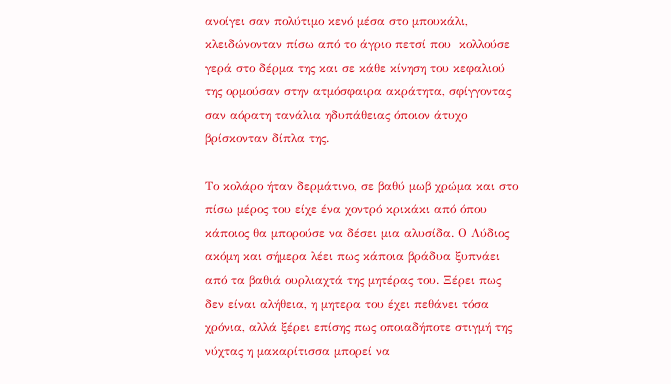ανοίγει σαν πολύτιμο κενό μέσα στο μπουκάλι, κλειδώνονταν πίσω από το άγριο πετσί που  κολλούσε γερά στο δέρμα της και σε κάθε κίνηση του κεφαλιού της ορμούσαν στην ατμόσφαιρα ακράτητα, σφίγγοντας σαν αόρατη τανάλια ηδυπάθειας όποιον άτυχο βρίσκονταν δίπλα της.

Το κολάρο ήταν δερμάτινο, σε βαθύ μωβ χρώμα και στο πίσω μέρος του είχε ένα χοντρό κρικάκι από όπου κάποιος θα μπορούσε να δέσει μια αλυσίδα. Ο Λύδιος ακόμη και σήμερα λέει πως κάποια βράδυα ξυπνάει από τα βαθιά ουρλιαχτά της μητέρας του. Ξέρει πως δεν είναι αλήθεια, η μητερα του έχει πεθάνει τόσα χρόνια, αλλά ξέρει επίσης πως οποιαδήποτε στιγμή της νύχτας η μακαρίτισσα μπορεί να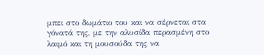μπει στο δωμάτιο του και να σέρνεται στα γόνατά της, με την αλυσίδα περασμένη στο λαιμό και τη μουσούδα της να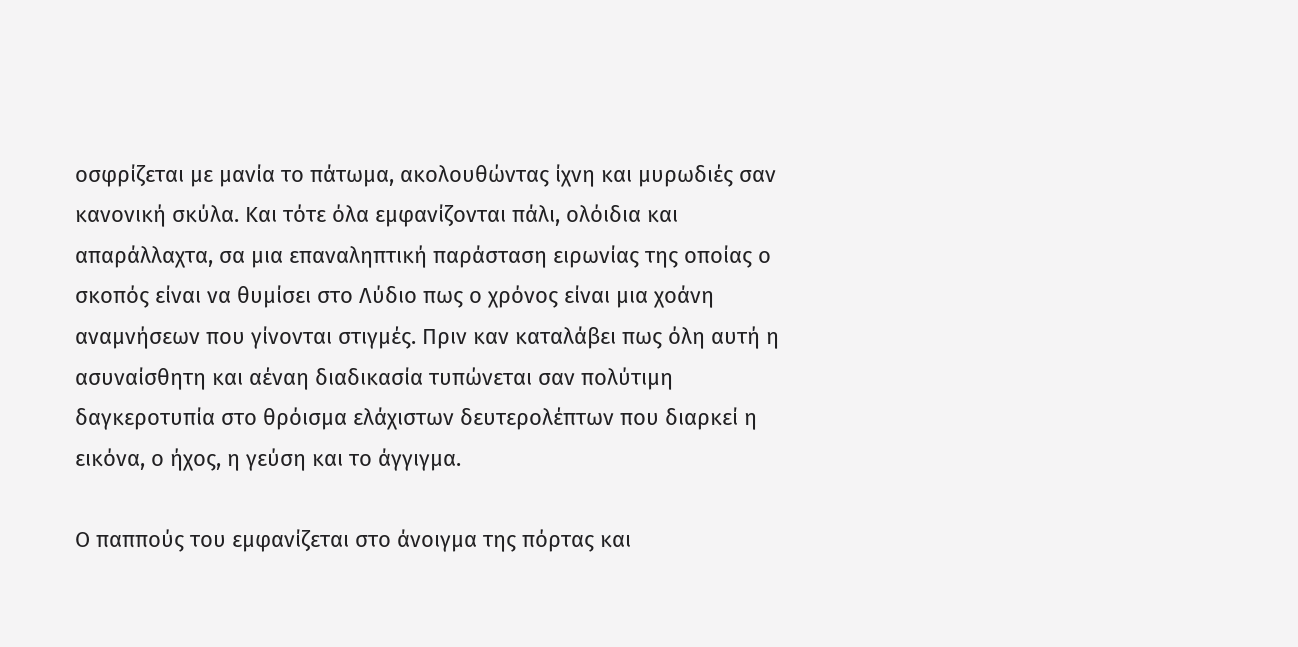οσφρίζεται με μανία το πάτωμα, ακολουθώντας ίχνη και μυρωδιές σαν κανονική σκύλα. Και τότε όλα εμφανίζονται πάλι, ολόιδια και απαράλλαχτα, σα μια επαναληπτική παράσταση ειρωνίας της οποίας ο σκοπός είναι να θυμίσει στο Λύδιο πως ο χρόνος είναι μια χοάνη αναμνήσεων που γίνονται στιγμές. Πριν καν καταλάβει πως όλη αυτή η ασυναίσθητη και αέναη διαδικασία τυπώνεται σαν πολύτιμη δαγκεροτυπία στο θρόισμα ελάχιστων δευτερολέπτων που διαρκεί η εικόνα, ο ήχος, η γεύση και το άγγιγμα.

Ο παππούς του εμφανίζεται στο άνοιγμα της πόρτας και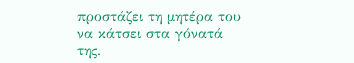προστάζει τη μητέρα του να κάτσει στα γόνατά της.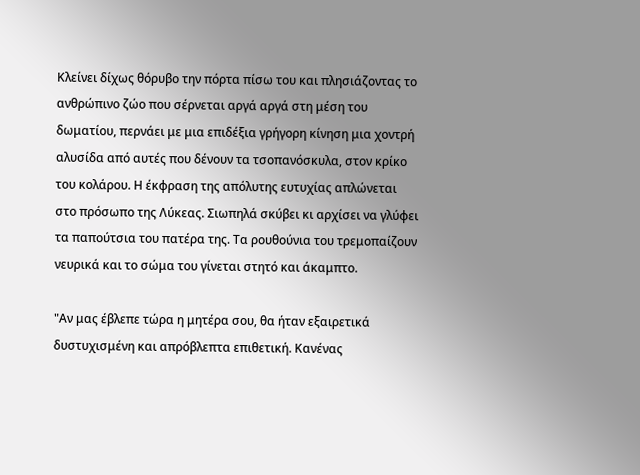Κλείνει δίχως θόρυβο την πόρτα πίσω του και πλησιάζοντας το ανθρώπινο ζώο που σέρνεται αργά αργά στη μέση του δωματίου, περνάει με μια επιδέξια γρήγορη κίνηση μια χοντρή αλυσίδα από αυτές που δένουν τα τσοπανόσκυλα, στον κρίκο του κολάρου. Η έκφραση της απόλυτης ευτυχίας απλώνεται στο πρόσωπο της Λύκεας. Σιωπηλά σκύβει κι αρχίσει να γλύφει τα παπούτσια του πατέρα της. Τα ρουθούνια του τρεμοπαίζουν νευρικά και το σώμα του γίνεται στητό και άκαμπτο.

"Αν μας έβλεπε τώρα η μητέρα σου, θα ήταν εξαιρετικά δυστυχισμένη και απρόβλεπτα επιθετική. Κανένας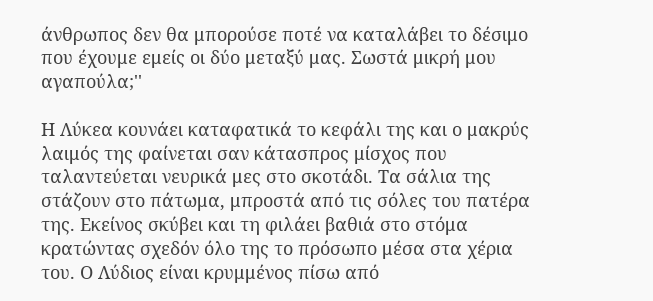άνθρωπος δεν θα μπορούσε ποτέ να καταλάβει το δέσιμο που έχουμε εμείς οι δύο μεταξύ μας. Σωστά μικρή μου αγαπούλα;''

Η Λύκεα κουνάει καταφατικά το κεφάλι της και ο μακρύς λαιμός της φαίνεται σαν κάτασπρος μίσχος που ταλαντεύεται νευρικά μες στο σκοτάδι. Τα σάλια της στάζουν στο πάτωμα, μπροστά από τις σόλες του πατέρα της. Εκείνος σκύβει και τη φιλάει βαθιά στο στόμα κρατώντας σχεδόν όλο της το πρόσωπο μέσα στα χέρια του. Ο Λύδιος είναι κρυμμένος πίσω από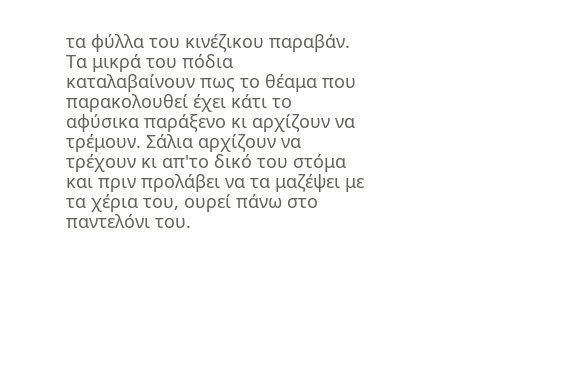τα φύλλα του κινέζικου παραβάν. Τα μικρά του πόδια καταλαβαίνουν πως το θέαμα που παρακολουθεί έχει κάτι το αφύσικα παράξενο κι αρχίζουν να τρέμουν. Σάλια αρχίζουν να τρέχουν κι απ'το δικό του στόμα και πριν προλάβει να τα μαζέψει με τα χέρια του, ουρεί πάνω στο παντελόνι του.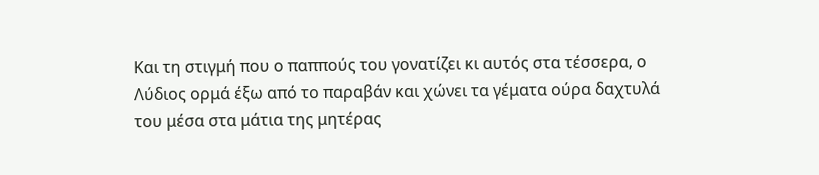Και τη στιγμή που ο παππούς του γονατίζει κι αυτός στα τέσσερα, ο Λύδιος ορμά έξω από το παραβάν και χώνει τα γέματα ούρα δαχτυλά του μέσα στα μάτια της μητέρας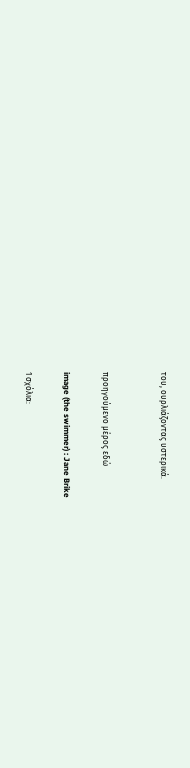του, ουρλιάζοντας υστερικά.


προηγούμενο μέρος εδώ

image (the swimmer) : Jane Brike

1 σχόλια: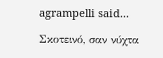agrampelli said...

Σκοτεινό, σαν νύχτα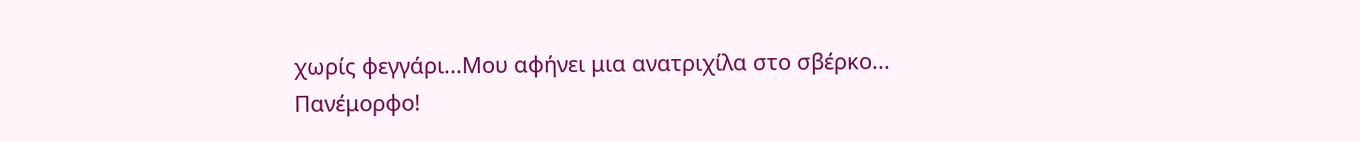χωρίς φεγγάρι...Μου αφήνει μια ανατριχίλα στο σβέρκο...
Πανέμορφο!